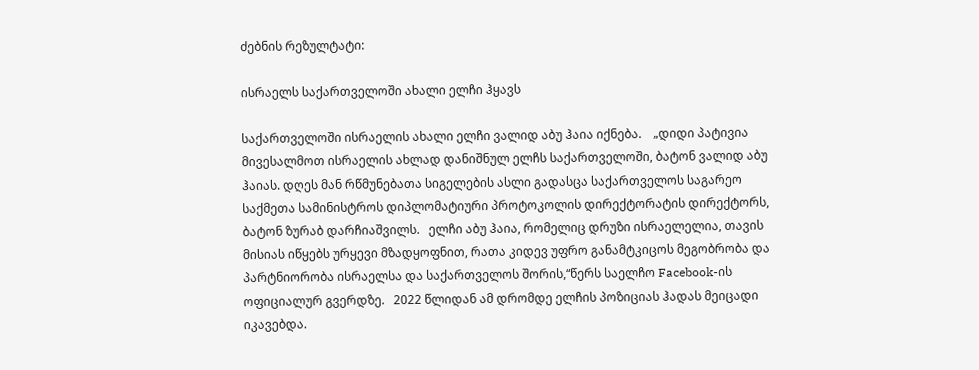ძებნის რეზულტატი:

ისრაელს საქართველოში ახალი ელჩი ჰყავს

საქართველოში ისრაელის ახალი ელჩი ვალიდ აბუ ჰაია იქნება.    „დიდი პატივია მივესალმოთ ისრაელის ახლად დანიშნულ ელჩს საქართველოში, ბატონ ვალიდ აბუ ჰაიას. დღეს მან რწმუნებათა სიგელების ასლი გადასცა საქართველოს საგარეო საქმეთა სამინისტროს დიპლომატიური პროტოკოლის დირექტორატის დირექტორს, ბატონ ზურაბ დარჩიაშვილს.   ელჩი აბუ ჰაია, რომელიც დრუზი ისრაელელია, თავის მისიას იწყებს ურყევი მზადყოფნით, რათა კიდევ უფრო განამტკიცოს მეგობრობა და პარტნიორობა ისრაელსა და საქართველოს შორის,“წერს საელჩო Facebook-ის ოფიციალურ გვერდზე.   2022 წლიდან ამ დრომდე ელჩის პოზიციას ჰადას მეიცადი იკავებდა.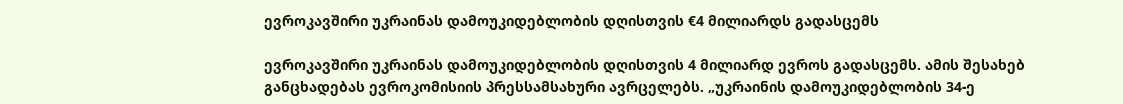ევროკავშირი უკრაინას დამოუკიდებლობის დღისთვის €4 მილიარდს გადასცემს

ევროკავშირი უკრაინას დამოუკიდებლობის დღისთვის 4 მილიარდ ევროს გადასცემს. ამის შესახებ განცხადებას ევროკომისიის პრესსამსახური ავრცელებს. „უკრაინის დამოუკიდებლობის 34-ე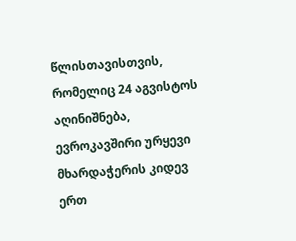წლისთავისთვის, რომელიც 24 აგვისტოს აღინიშნება, ევროკავშირი ურყევი მხარდაჭერის კიდევ ერთ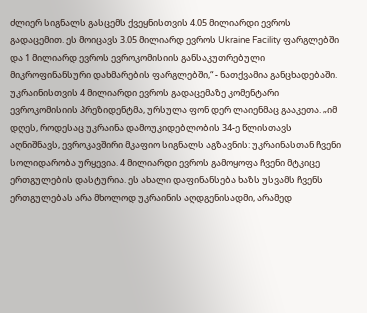ძლიერ სიგნალს გასცემს ქვეყნისთვის 4.05 მილიარდი ევროს გადაცემით. ეს მოიცავს 3.05 მილიარდ ევროს Ukraine Facility ფარგლებში და 1 მილიარდ ევროს ევროკომისიის განსაკუთრებული მიკროფინანსური დახმარების ფარგლებში,“ - ნათქვამია განცხადებაში. უკრაინისთვის 4 მილიარდი ევროს გადაცემაზე კომენტარი ევროკომისიის პრეზიდენტმა, ურსულა ფონ დერ ლაიენმაც გააკეთა. „იმ დღეს, როდესაც უკრაინა დამოუკიდებლობის 34-ე წლისთავს აღნიშნავს, ევროკავშირი მკაფიო სიგნალს აგზავნის: უკრაინასთან ჩვენი სოლიდარობა ურყევია. 4 მილიარდი ევროს გამოყოფა ჩვენი მტკიცე ერთგულების დასტურია. ეს ახალი დაფინანსება ხაზს უსვამს ჩვენს ერთგულებას არა მხოლოდ უკრაინის აღდგენისადმი, არამედ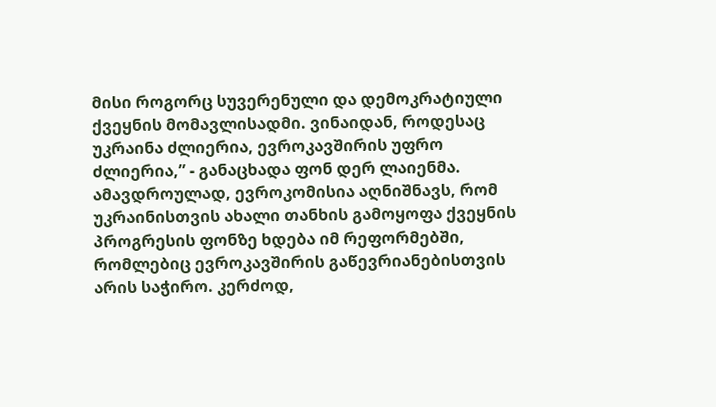მისი როგორც სუვერენული და დემოკრატიული ქვეყნის მომავლისადმი. ვინაიდან, როდესაც უკრაინა ძლიერია, ევროკავშირის უფრო ძლიერია,” - განაცხადა ფონ დერ ლაიენმა. ამავდროულად, ევროკომისია აღნიშნავს, რომ უკრაინისთვის ახალი თანხის გამოყოფა ქვეყნის პროგრესის ფონზე ხდება იმ რეფორმებში, რომლებიც ევროკავშირის გაწევრიანებისთვის არის საჭირო. კერძოდ,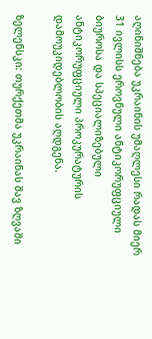აღინიშნება უკრაინის უმაღლესი რადას მიერ 31 ივლისს ეროვნული ანტიკორუფციული ბიუროსა და სპეციალიზებული ანტიკორუფციული პროკურატურის დამოუკიდებლობის აღდგენა.

ზელენსკი: თურქეთმა უკრაინას შავ ზღვაში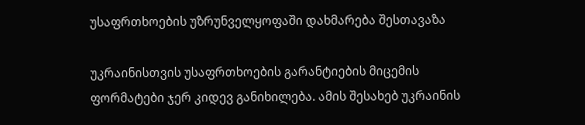უსაფრთხოების უზრუნველყოფაში დახმარება შესთავაზა

უკრაინისთვის უსაფრთხოების გარანტიების მიცემის ფორმატები ჯერ კიდევ განიხილება. ამის შესახებ უკრაინის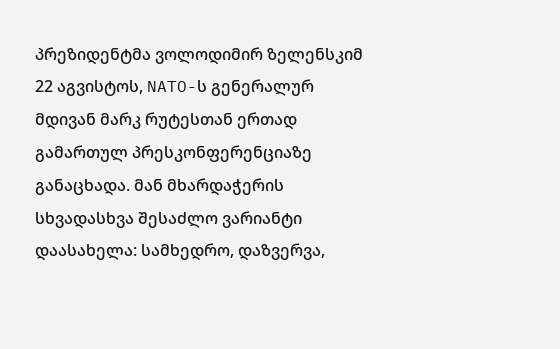პრეზიდენტმა ვოლოდიმირ ზელენსკიმ 22 აგვისტოს, NATO-ს გენერალურ მდივან მარკ რუტესთან ერთად გამართულ პრესკონფერენციაზე განაცხადა. მან მხარდაჭერის სხვადასხვა შესაძლო ვარიანტი დაასახელა: სამხედრო, დაზვერვა,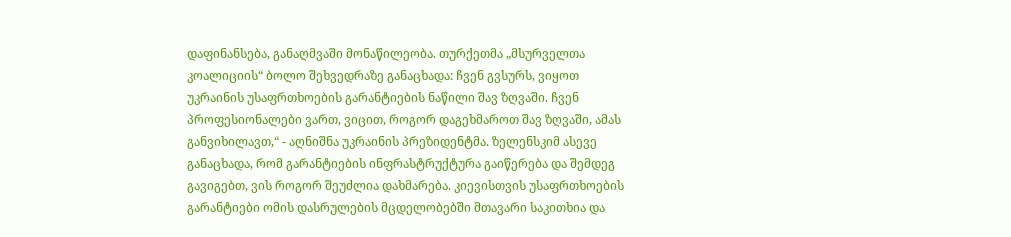დაფინანსება, განაღმვაში მონაწილეობა. თურქეთმა „მსურველთა კოალიციის“ ბოლო შეხვედრაზე განაცხადა: ჩვენ გვსურს, ვიყოთ უკრაინის უსაფრთხოების გარანტიების ნაწილი შავ ზღვაში. ჩვენ პროფესიონალები ვართ, ვიცით, როგორ დაგეხმაროთ შავ ზღვაში, ამას განვიხილავთ,“ - აღნიშნა უკრაინის პრეზიდენტმა. ზელენსკიმ ასევე განაცხადა, რომ გარანტიების ინფრასტრუქტურა გაიწერება და შემდეგ გავიგებთ, ვის როგორ შეუძლია დახმარება. კიევისთვის უსაფრთხოების გარანტიები ომის დასრულების მცდელობებში მთავარი საკითხია და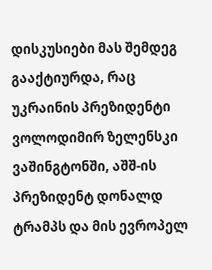დისკუსიები მას შემდეგ გააქტიურდა, რაც უკრაინის პრეზიდენტი ვოლოდიმირ ზელენსკი ვაშინგტონში, აშშ-ის პრეზიდენტ დონალდ ტრამპს და მის ევროპელ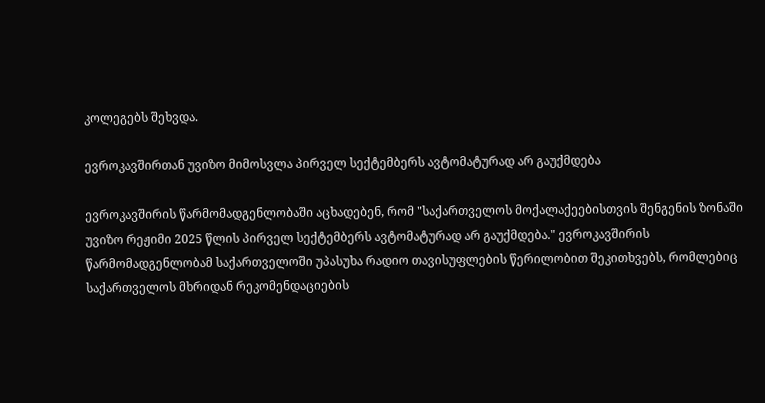კოლეგებს შეხვდა.

ევროკავშირთან უვიზო მიმოსვლა პირველ სექტემბერს ავტომატურად არ გაუქმდება

ევროკავშირის წარმომადგენლობაში აცხადებენ, რომ "საქართველოს მოქალაქეებისთვის შენგენის ზონაში უვიზო რეჟიმი 2025 წლის პირველ სექტემბერს ავტომატურად არ გაუქმდება." ევროკავშირის წარმომადგენლობამ საქართველოში უპასუხა რადიო თავისუფლების წერილობით შეკითხვებს, რომლებიც საქართველოს მხრიდან რეკომენდაციების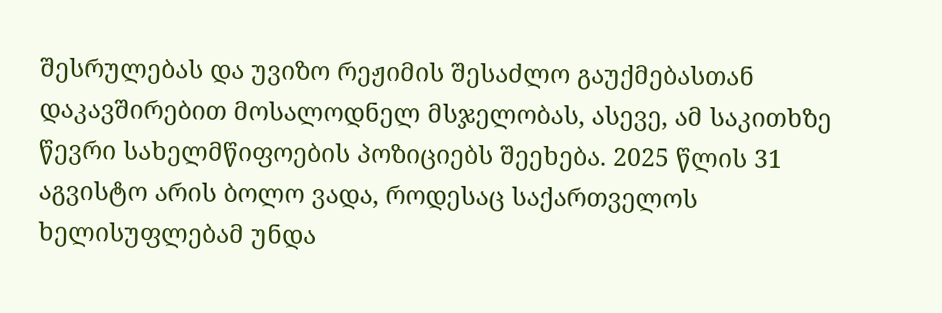შესრულებას და უვიზო რეჟიმის შესაძლო გაუქმებასთან დაკავშირებით მოსალოდნელ მსჯელობას, ასევე, ამ საკითხზე წევრი სახელმწიფოების პოზიციებს შეეხება. 2025 წლის 31 აგვისტო არის ბოლო ვადა, როდესაც საქართველოს ხელისუფლებამ უნდა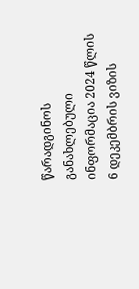წარადგინოს განახლებული ინფორმაცია 2024 წლის 6 დეკემბრის ვიზის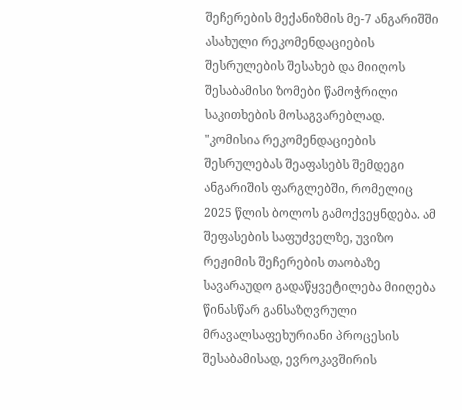შეჩერების მექანიზმის მე-7 ანგარიშში ასახული რეკომენდაციების შესრულების შესახებ და მიიღოს შესაბამისი ზომები წამოჭრილი საკითხების მოსაგვარებლად. "კომისია რეკომენდაციების შესრულებას შეაფასებს შემდეგი ანგარიშის ფარგლებში, რომელიც 2025 წლის ბოლოს გამოქვეყნდება. ამ შეფასების საფუძველზე, უვიზო რეჟიმის შეჩერების თაობაზე სავარაუდო გადაწყვეტილება მიიღება წინასწარ განსაზღვრული მრავალსაფეხურიანი პროცესის შესაბამისად, ევროკავშირის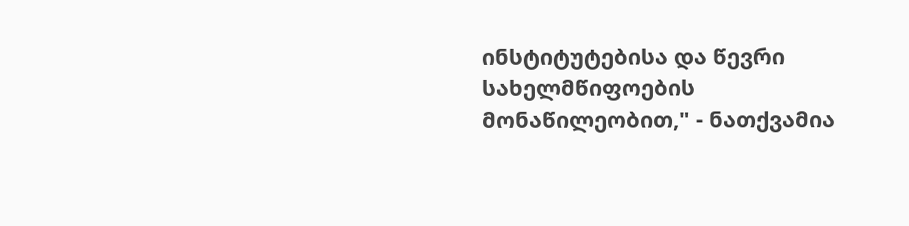ინსტიტუტებისა და წევრი სახელმწიფოების მონაწილეობით," - ნათქვამია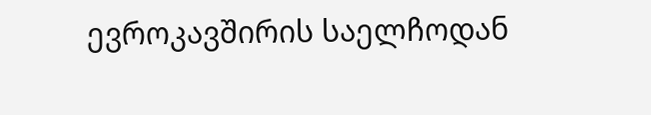ევროკავშირის საელჩოდან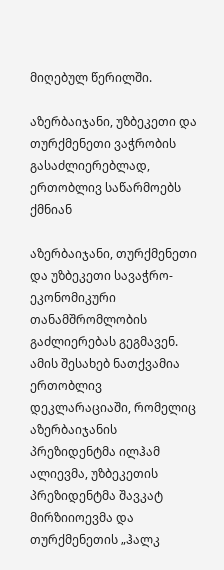მიღებულ წერილში.

აზერბაიჯანი, უზბეკეთი და თურქმენეთი ვაჭრობის გასაძლიერებლად, ერთობლივ საწარმოებს ქმნიან

აზერბაიჯანი, თურქმენეთი და უზბეკეთი სავაჭრო-ეკონომიკური თანამშრომლობის გაძლიერებას გეგმავენ. ამის შესახებ ნათქვამია ერთობლივ დეკლარაციაში, რომელიც აზერბაიჯანის პრეზიდენტმა ილჰამ ალიევმა, უზბეკეთის პრეზიდენტმა შავკატ მირზიიოევმა და თურქმენეთის „ჰალკ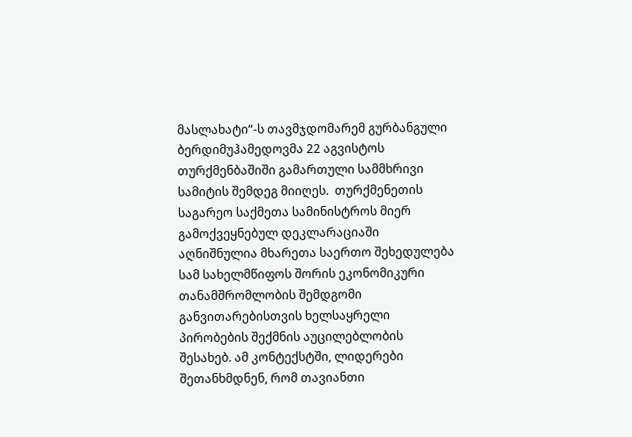მასლახატი“-ს თავმჯდომარემ გურბანგული ბერდიმუჰამედოვმა 22 აგვისტოს თურქმენბაშიში გამართული სამმხრივი სამიტის შემდეგ მიიღეს.  თურქმენეთის საგარეო საქმეთა სამინისტროს მიერ გამოქვეყნებულ დეკლარაციაში აღნიშნულია მხარეთა საერთო შეხედულება სამ სახელმწიფოს შორის ეკონომიკური თანამშრომლობის შემდგომი განვითარებისთვის ხელსაყრელი პირობების შექმნის აუცილებლობის შესახებ. ამ კონტექსტში, ლიდერები შეთანხმდნენ, რომ თავიანთი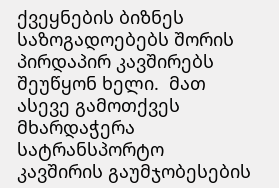ქვეყნების ბიზნეს საზოგადოებებს შორის პირდაპირ კავშირებს შეუწყონ ხელი.  მათ ასევე გამოთქვეს მხარდაჭერა სატრანსპორტო კავშირის გაუმჯობესების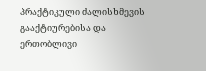პრაქტიკული ძალისხმევის გააქტიურებისა და ერთობლივი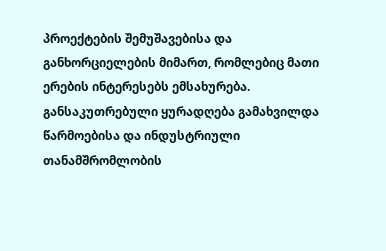პროექტების შემუშავებისა და განხორციელების მიმართ, რომლებიც მათი ერების ინტერესებს ემსახურება. განსაკუთრებული ყურადღება გამახვილდა წარმოებისა და ინდუსტრიული თანამშრომლობის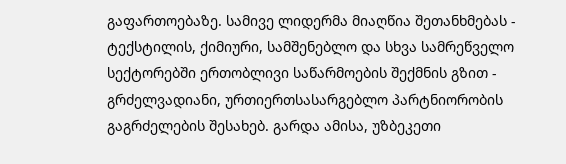გაფართოებაზე. სამივე ლიდერმა მიაღწია შეთანხმებას - ტექსტილის, ქიმიური, სამშენებლო და სხვა სამრეწველო სექტორებში ერთობლივი საწარმოების შექმნის გზით - გრძელვადიანი, ურთიერთსასარგებლო პარტნიორობის გაგრძელების შესახებ. გარდა ამისა, უზბეკეთი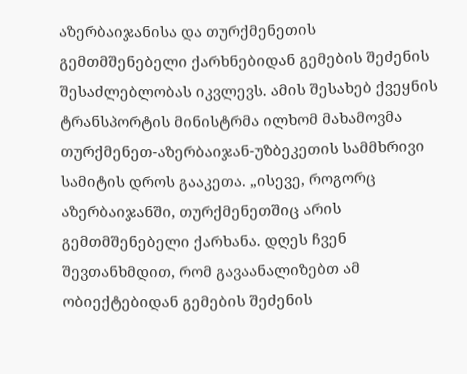აზერბაიჯანისა და თურქმენეთის გემთმშენებელი ქარხნებიდან გემების შეძენის შესაძლებლობას იკვლევს. ამის შესახებ ქვეყნის ტრანსპორტის მინისტრმა ილხომ მახამოვმა თურქმენეთ-აზერბაიჯან-უზბეკეთის სამმხრივი სამიტის დროს გააკეთა. „ისევე, როგორც აზერბაიჯანში, თურქმენეთშიც არის გემთმშენებელი ქარხანა. დღეს ჩვენ შევთანხმდით, რომ გავაანალიზებთ ამ ობიექტებიდან გემების შეძენის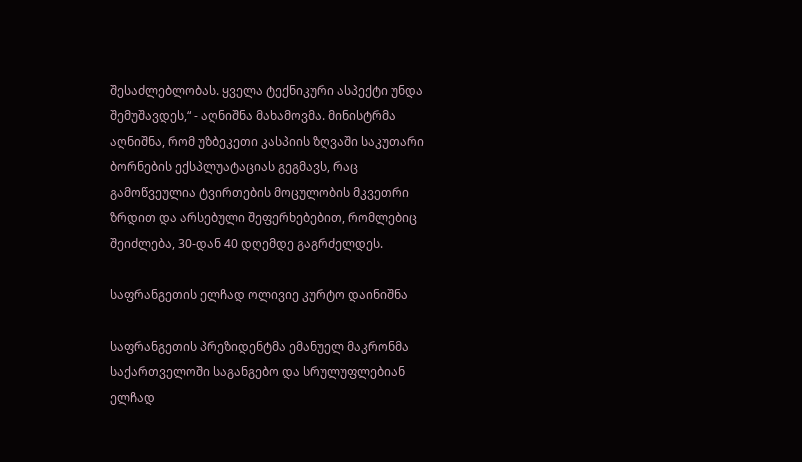შესაძლებლობას. ყველა ტექნიკური ასპექტი უნდა შემუშავდეს,“ - აღნიშნა მახამოვმა. მინისტრმა აღნიშნა, რომ უზბეკეთი კასპიის ზღვაში საკუთარი ბორნების ექსპლუატაციას გეგმავს, რაც გამოწვეულია ტვირთების მოცულობის მკვეთრი ზრდით და არსებული შეფერხებებით, რომლებიც შეიძლება, 30-დან 40 დღემდე გაგრძელდეს.

საფრანგეთის ელჩად ოლივიე კურტო დაინიშნა

საფრანგეთის პრეზიდენტმა ემანუელ მაკრონმა საქართველოში საგანგებო და სრულუფლებიან ელჩად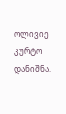ოლივიე კურტო დანიშნა.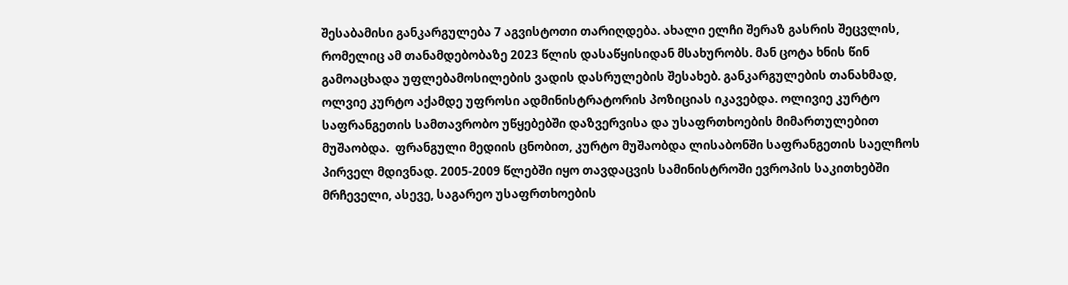შესაბამისი განკარგულება 7 აგვისტოთი თარიღდება. ახალი ელჩი შერაზ გასრის შეცვლის, რომელიც ამ თანამდებობაზე 2023 წლის დასაწყისიდან მსახურობს. მან ცოტა ხნის წინ გამოაცხადა უფლებამოსილების ვადის დასრულების შესახებ. განკარგულების თანახმად, ოლვიე კურტო აქამდე უფროსი ადმინისტრატორის პოზიციას იკავებდა. ოლივიე კურტო საფრანგეთის სამთავრობო უწყებებში დაზვერვისა და უსაფრთხოების მიმართულებით მუშაობდა.  ფრანგული მედიის ცნობით, კურტო მუშაობდა ლისაბონში საფრანგეთის საელჩოს პირველ მდივნად. 2005-2009 წლებში იყო თავდაცვის სამინისტროში ევროპის საკითხებში მრჩეველი, ასევე, საგარეო უსაფრთხოების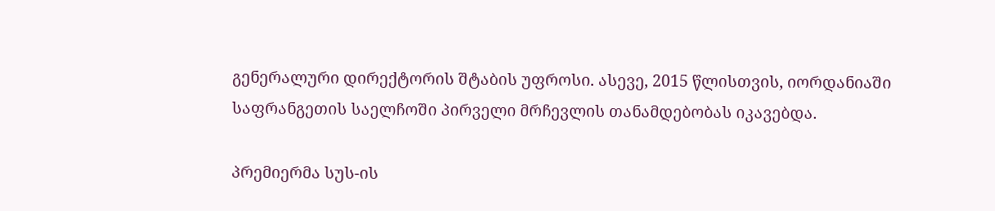გენერალური დირექტორის შტაბის უფროსი. ასევე, 2015 წლისთვის, იორდანიაში საფრანგეთის საელჩოში პირველი მრჩევლის თანამდებობას იკავებდა.

პრემიერმა სუს-ის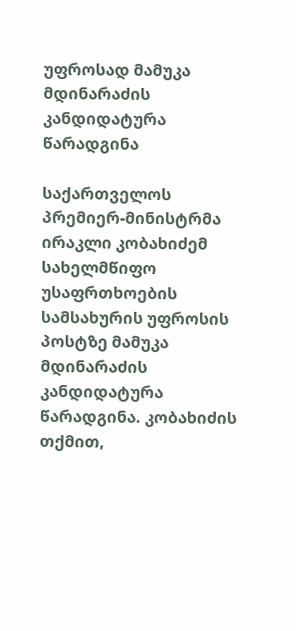უფროსად მამუკა მდინარაძის კანდიდატურა წარადგინა

საქართველოს პრემიერ-მინისტრმა ირაკლი კობახიძემ სახელმწიფო უსაფრთხოების სამსახურის უფროსის პოსტზე მამუკა მდინარაძის კანდიდატურა წარადგინა. კობახიძის თქმით,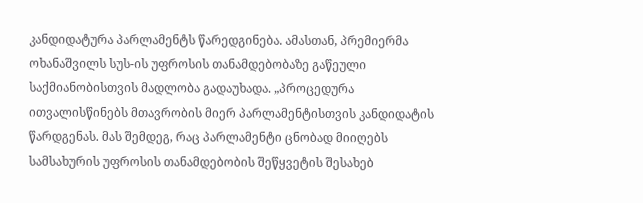კანდიდატურა პარლამენტს წარედგინება. ამასთან, პრემიერმა ოხანაშვილს სუს-ის უფროსის თანამდებობაზე გაწეული საქმიანობისთვის მადლობა გადაუხადა. „პროცედურა ითვალისწინებს მთავრობის მიერ პარლამენტისთვის კანდიდატის წარდგენას. მას შემდეგ, რაც პარლამენტი ცნობად მიიღებს სამსახურის უფროსის თანამდებობის შეწყვეტის შესახებ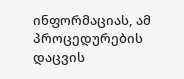ინფორმაციას, ამ პროცედურების დაცვის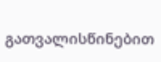გათვალისწინებით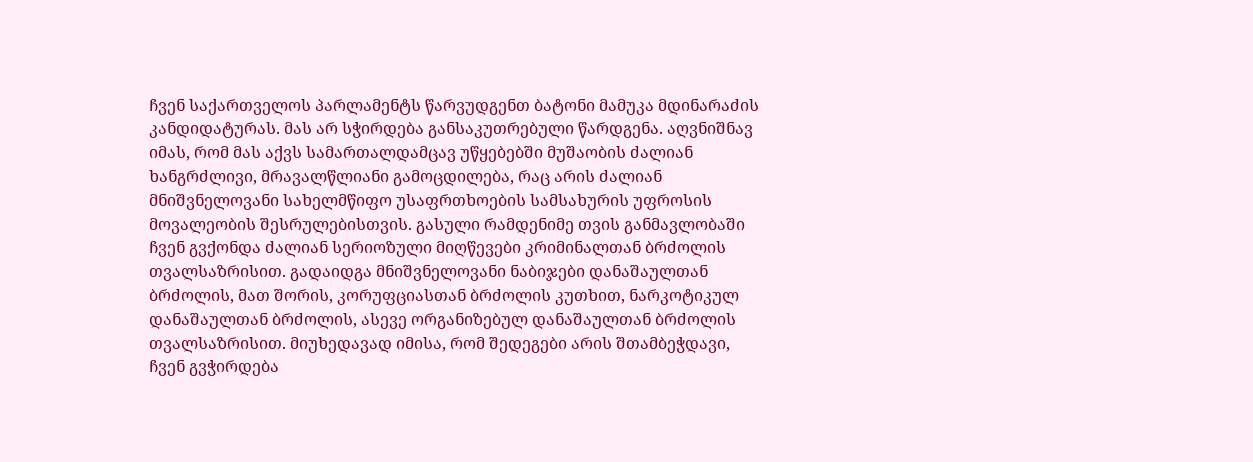ჩვენ საქართველოს პარლამენტს წარვუდგენთ ბატონი მამუკა მდინარაძის კანდიდატურას. მას არ სჭირდება განსაკუთრებული წარდგენა. აღვნიშნავ იმას, რომ მას აქვს სამართალდამცავ უწყებებში მუშაობის ძალიან ხანგრძლივი, მრავალწლიანი გამოცდილება, რაც არის ძალიან მნიშვნელოვანი სახელმწიფო უსაფრთხოების სამსახურის უფროსის მოვალეობის შესრულებისთვის. გასული რამდენიმე თვის განმავლობაში ჩვენ გვქონდა ძალიან სერიოზული მიღწევები კრიმინალთან ბრძოლის თვალსაზრისით. გადაიდგა მნიშვნელოვანი ნაბიჯები დანაშაულთან ბრძოლის, მათ შორის, კორუფციასთან ბრძოლის კუთხით, ნარკოტიკულ დანაშაულთან ბრძოლის, ასევე ორგანიზებულ დანაშაულთან ბრძოლის თვალსაზრისით. მიუხედავად იმისა, რომ შედეგები არის შთამბეჭდავი, ჩვენ გვჭირდება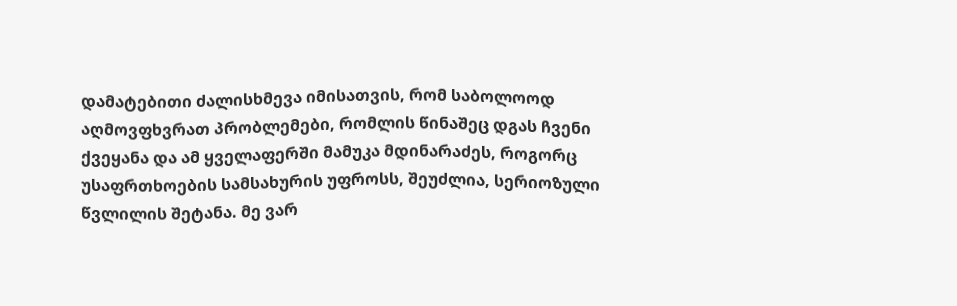დამატებითი ძალისხმევა იმისათვის, რომ საბოლოოდ აღმოვფხვრათ პრობლემები, რომლის წინაშეც დგას ჩვენი ქვეყანა და ამ ყველაფერში მამუკა მდინარაძეს, როგორც უსაფრთხოების სამსახურის უფროსს, შეუძლია, სერიოზული წვლილის შეტანა. მე ვარ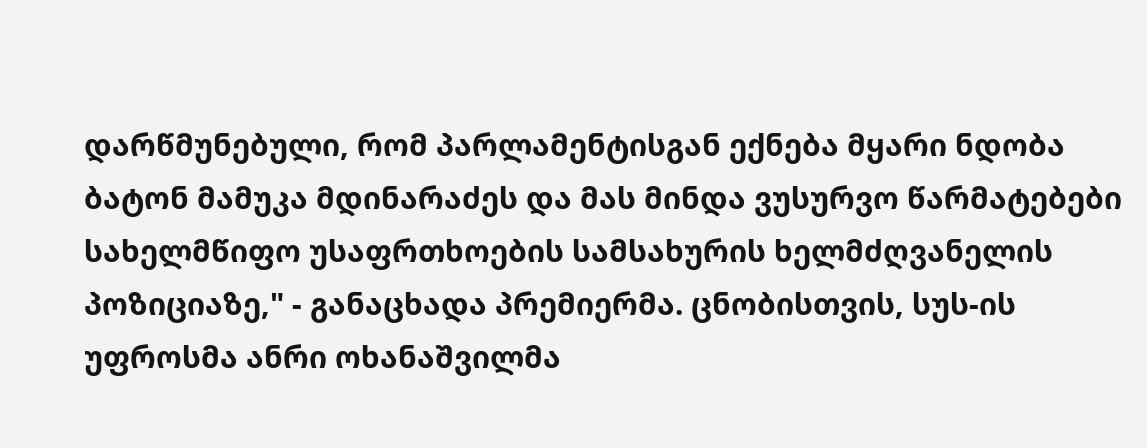დარწმუნებული, რომ პარლამენტისგან ექნება მყარი ნდობა ბატონ მამუკა მდინარაძეს და მას მინდა ვუსურვო წარმატებები სახელმწიფო უსაფრთხოების სამსახურის ხელმძღვანელის პოზიციაზე," - განაცხადა პრემიერმა. ცნობისთვის, სუს-ის უფროსმა ანრი ოხანაშვილმა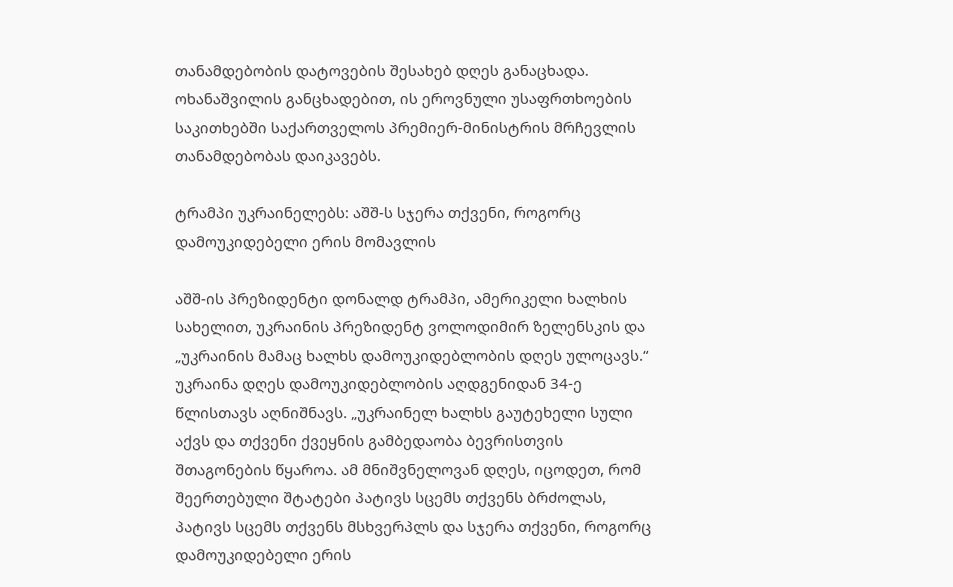თანამდებობის დატოვების შესახებ დღეს განაცხადა. ოხანაშვილის განცხადებით, ის ეროვნული უსაფრთხოების საკითხებში საქართველოს პრემიერ-მინისტრის მრჩევლის თანამდებობას დაიკავებს.

ტრამპი უკრაინელებს: აშშ-ს სჯერა თქვენი, როგორც დამოუკიდებელი ერის მომავლის

აშშ-ის პრეზიდენტი დონალდ ტრამპი, ამერიკელი ხალხის სახელით, უკრაინის პრეზიდენტ ვოლოდიმირ ზელენსკის და „უკრაინის მამაც ხალხს დამოუკიდებლობის დღეს ულოცავს.“ უკრაინა დღეს დამოუკიდებლობის აღდგენიდან 34-ე წლისთავს აღნიშნავს. „უკრაინელ ხალხს გაუტეხელი სული აქვს და თქვენი ქვეყნის გამბედაობა ბევრისთვის შთაგონების წყაროა. ამ მნიშვნელოვან დღეს, იცოდეთ, რომ შეერთებული შტატები პატივს სცემს თქვენს ბრძოლას, პატივს სცემს თქვენს მსხვერპლს და სჯერა თქვენი, როგორც დამოუკიდებელი ერის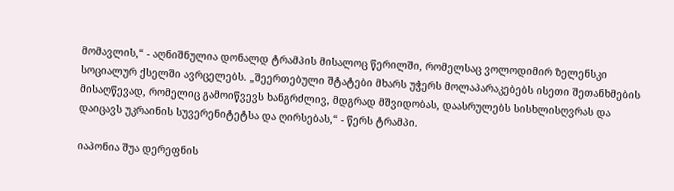მომავლის,“ - აღნიშნულია დონალდ ტრამპის მისალოც წერილში, რომელსაც ვოლოდიმირ ზელენსკი სოციალურ ქსელში ავრცელებს. „შეერთებული შტატები მხარს უჭერს მოლაპარაკებებს ისეთი შეთანხმების მისაღწევად, რომელიც გამოიწვევს ხანგრძლივ, მდგრად მშვიდობას, დაასრულებს სისხლისღვრას და დაიცავს უკრაინის სუვერენიტეტსა და ღირსებას,“ - წერს ტრამპი.

იაპონია შუა დერეფნის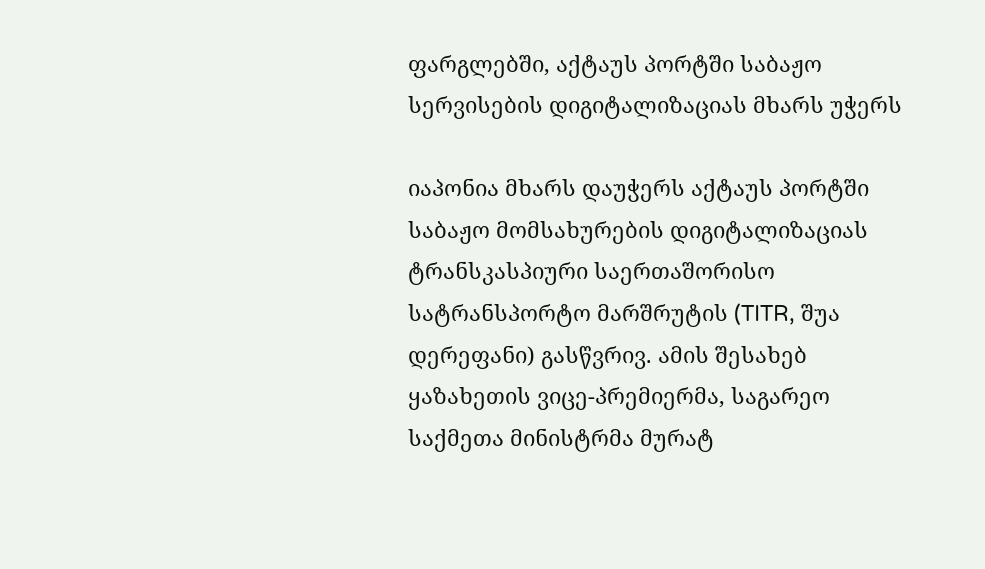ფარგლებში, აქტაუს პორტში საბაჟო სერვისების დიგიტალიზაციას მხარს უჭერს

იაპონია მხარს დაუჭერს აქტაუს პორტში საბაჟო მომსახურების დიგიტალიზაციას ტრანსკასპიური საერთაშორისო სატრანსპორტო მარშრუტის (TITR, შუა დერეფანი) გასწვრივ. ამის შესახებ ყაზახეთის ვიცე-პრემიერმა, საგარეო საქმეთა მინისტრმა მურატ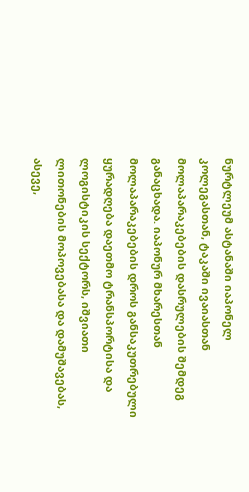ნურტლეუმ ასტანაში იაპონელ კოლეგასთან, ტაკაში ივაიასთან მოლაპარაკებების დასრულების შემდეგ განაცხადა. იაპონურ მხარესთან მოლაპარაკებების დროს განსაკუთრებული ყურადღება დაეთმო ტრანსპორტისა და ლოგისტიკის სექტორს, იშვიათი ლითონების მოპოვებასა და დამუშავებას, ასევე,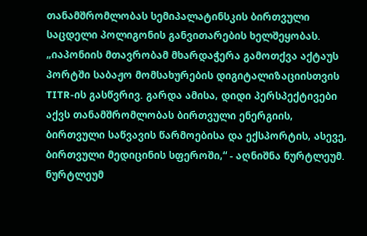თანამშრომლობას სემიპალატინსკის ბირთვული საცდელი პოლიგონის განვითარების ხელშეყობას. „იაპონიის მთავრობამ მხარდაჭერა გამოთქვა აქტაუს პორტში საბაჟო მომსახურების დიგიტალიზაციისთვის TITR-ის გასწვრივ. გარდა ამისა, დიდი პერსპექტივები აქვს თანამშრომლობას ბირთვული ენერგიის, ბირთვული საწვავის წარმოებისა და ექსპორტის, ასევე, ბირთვული მედიცინის სფეროში,“ - აღნიშნა ნურტლეუმ. ნურტლეუმ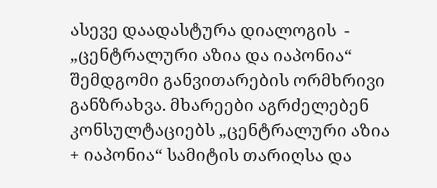ასევე დაადასტურა დიალოგის  - „ცენტრალური აზია და იაპონია“ შემდგომი განვითარების ორმხრივი განზრახვა. მხარეები აგრძელებენ კონსულტაციებს „ცენტრალური აზია + იაპონია“ სამიტის თარიღსა და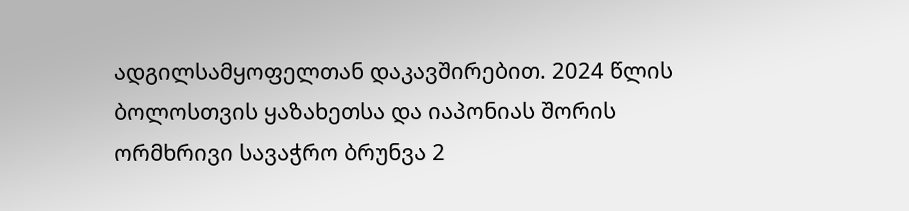ადგილსამყოფელთან დაკავშირებით. 2024 წლის ბოლოსთვის ყაზახეთსა და იაპონიას შორის ორმხრივი სავაჭრო ბრუნვა 2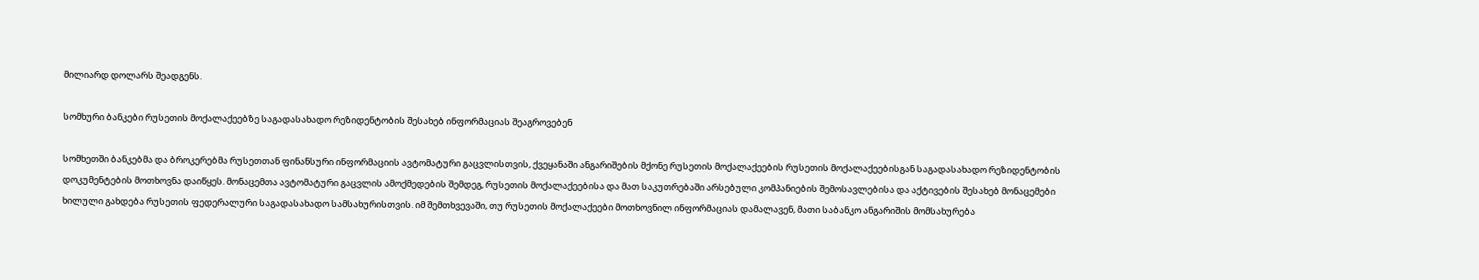მილიარდ დოლარს შეადგენს.

სომხური ბანკები რუსეთის მოქალაქეებზე საგადასახადო რეზიდენტობის შესახებ ინფორმაციას შეაგროვებენ

სომხეთში ბანკებმა და ბროკერებმა რუსეთთან ფინანსური ინფორმაციის ავტომატური გაცვლისთვის, ქვეყანაში ანგარიშების მქონე რუსეთის მოქალაქეების რუსეთის მოქალაქეებისგან საგადასახადო რეზიდენტობის დოკუმენტების მოთხოვნა დაიწყეს. მონაცემთა ავტომატური გაცვლის ამოქმედების შემდეგ, რუსეთის მოქალაქეებისა და მათ საკუთრებაში არსებული კომპანიების შემოსავლებისა და აქტივების შესახებ მონაცემები ხილული გახდება რუსეთის ფედერალური საგადასახადო სამსახურისთვის. იმ შემთხვევაში, თუ რუსეთის მოქალაქეები მოთხოვნილ ინფორმაციას დამალავენ, მათი საბანკო ანგარიშის მომსახურება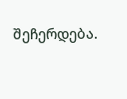შეჩერდება.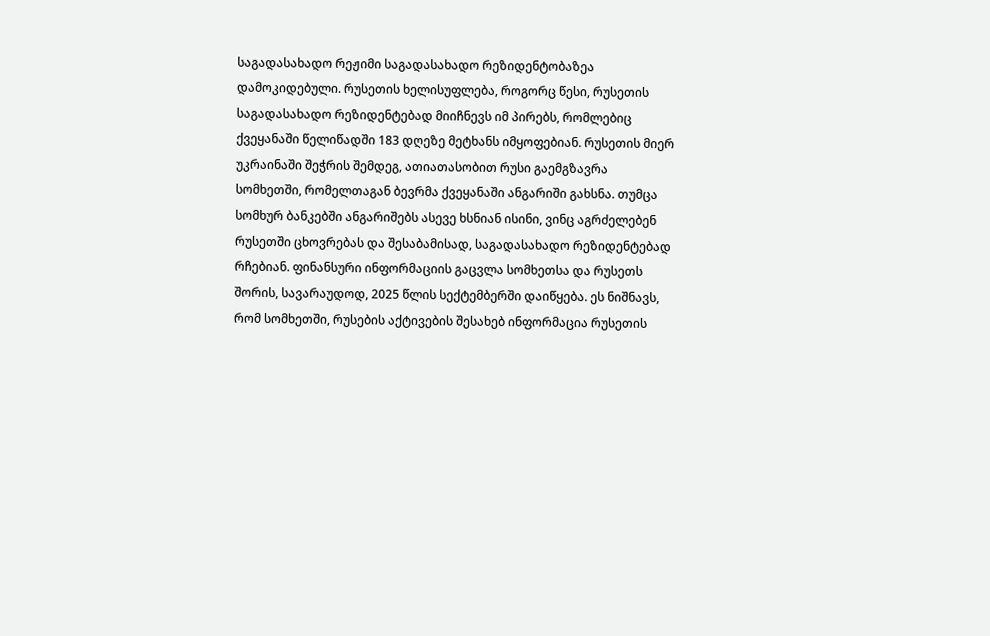საგადასახადო რეჟიმი საგადასახადო რეზიდენტობაზეა დამოკიდებული. რუსეთის ხელისუფლება, როგორც წესი, რუსეთის საგადასახადო რეზიდენტებად მიიჩნევს იმ პირებს, რომლებიც ქვეყანაში წელიწადში 183 დღეზე მეტხანს იმყოფებიან. რუსეთის მიერ უკრაინაში შეჭრის შემდეგ, ათიათასობით რუსი გაემგზავრა სომხეთში, რომელთაგან ბევრმა ქვეყანაში ანგარიში გახსნა. თუმცა სომხურ ბანკებში ანგარიშებს ასევე ხსნიან ისინი, ვინც აგრძელებენ რუსეთში ცხოვრებას და შესაბამისად, საგადასახადო რეზიდენტებად რჩებიან. ფინანსური ინფორმაციის გაცვლა სომხეთსა და რუსეთს შორის, სავარაუდოდ, 2025 წლის სექტემბერში დაიწყება. ეს ნიშნავს, რომ სომხეთში, რუსების აქტივების შესახებ ინფორმაცია რუსეთის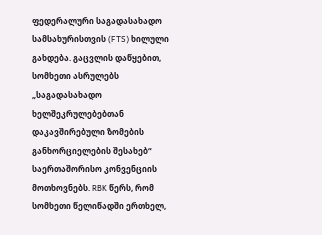ფედერალური საგადასახადო სამსახურისთვის (FTS) ხილული გახდება. გაცვლის დაწყებით, სომხეთი ასრულებს „საგადასახადო ხელშეკრულებებთან დაკავშირებული ზომების განხორციელების შესახებ“ საერთაშორისო კონვენციის მოთხოვნებს. RBK წერს, რომ სომხეთი წელიწადში ერთხელ,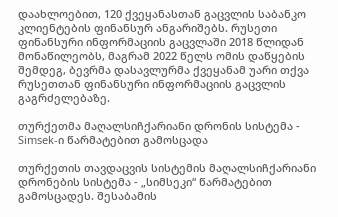დაახლოებით, 120 ქვეყანასთან გაცვლის საბანკო კლიენტების ფინანსურ ანგარიშებს. რუსეთი ფინანსური ინფორმაციის გაცვლაში 2018 წლიდან მონაწილეობს, მაგრამ 2022 წელს ომის დაწყების შემდეგ, ბევრმა დასავლურმა ქვეყანამ უარი თქვა რუსეთთან ფინანსური ინფორმაციის გაცვლის გაგრძელებაზე.

თურქეთმა მაღალსიჩქარიანი დრონის სისტემა - Simsek-ი წარმატებით გამოსცადა

თურქეთის თავდაცვის სისტემის მაღალსიჩქარიანი დრონების სისტემა - „სიმსეკი“ წარმატებით გამოსცადეს. შესაბამის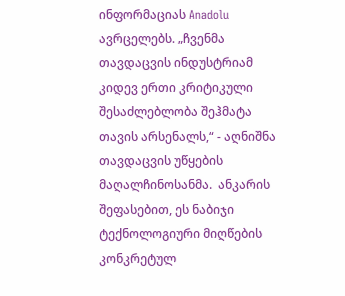ინფორმაციას Anadolu ავრცელებს. „ჩვენმა თავდაცვის ინდუსტრიამ კიდევ ერთი კრიტიკული შესაძლებლობა შეჰმატა თავის არსენალს,“ - აღნიშნა თავდაცვის უწყების მაღალჩინოსანმა.  ანკარის შეფასებით, ეს ნაბიჯი ტექნოლოგიური მიღწების კონკრეტულ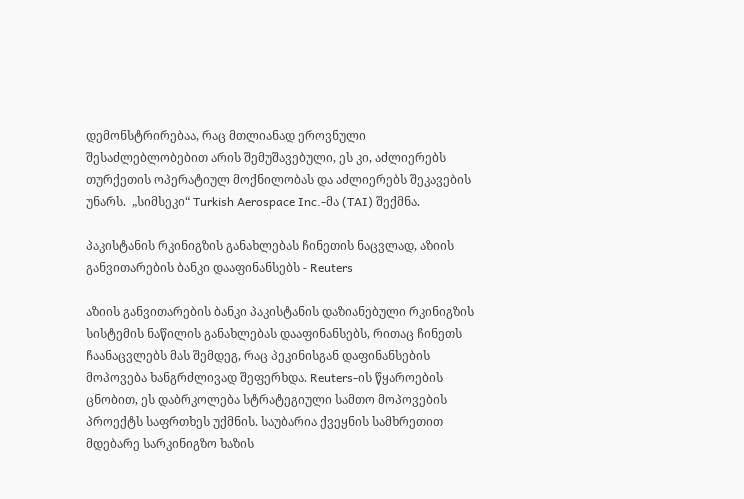დემონსტრირებაა, რაც მთლიანად ეროვნული შესაძლებლობებით არის შემუშავებული, ეს კი, აძლიერებს თურქეთის ოპერატიულ მოქნილობას და აძლიერებს შეკავების უნარს.  „სიმსეკი“ Turkish Aerospace Inc.-მა (TAI) შექმნა.

პაკისტანის რკინიგზის განახლებას ჩინეთის ნაცვლად, აზიის განვითარების ბანკი დააფინანსებს - Reuters

აზიის განვითარების ბანკი პაკისტანის დაზიანებული რკინიგზის სისტემის ნაწილის განახლებას დააფინანსებს, რითაც ჩინეთს ჩაანაცვლებს მას შემდეგ, რაც პეკინისგან დაფინანსების მოპოვება ხანგრძლივად შეფერხდა. Reuters-ის წყაროების ცნობით, ეს დაბრკოლება სტრატეგიული სამთო მოპოვების პროექტს საფრთხეს უქმნის. საუბარია ქვეყნის სამხრეთით მდებარე სარკინიგზო ხაზის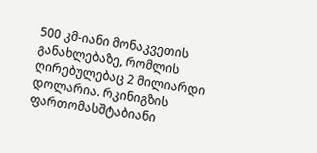500 კმ-იანი მონაკვეთის განახლებაზე, რომლის ღირებულებაც 2 მილიარდი დოლარია. რკინიგზის ფართომასშტაბიანი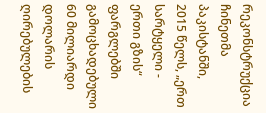რეკონსტრუქცია ჩინეთმა პაკისტანში, 2015 წელს, „ერთ სარტყელი - ერთი გზის“ ფარგლებში გამოცხადებული 60 მილიარდი დოლარის ღირებულების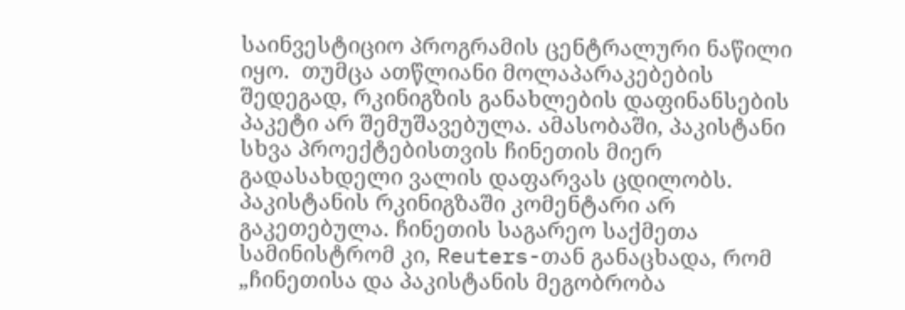საინვესტიციო პროგრამის ცენტრალური ნაწილი იყო.  თუმცა ათწლიანი მოლაპარაკებების შედეგად, რკინიგზის განახლების დაფინანსების პაკეტი არ შემუშავებულა. ამასობაში, პაკისტანი სხვა პროექტებისთვის ჩინეთის მიერ გადასახდელი ვალის დაფარვას ცდილობს.  პაკისტანის რკინიგზაში კომენტარი არ გაკეთებულა. ჩინეთის საგარეო საქმეთა სამინისტრომ კი, Reuters-თან განაცხადა, რომ „ჩინეთისა და პაკისტანის მეგობრობა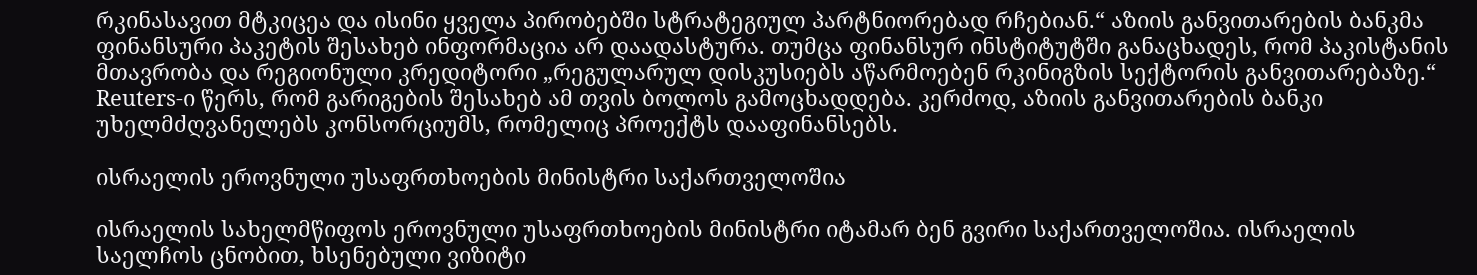რკინასავით მტკიცეა და ისინი ყველა პირობებში სტრატეგიულ პარტნიორებად რჩებიან.“ აზიის განვითარების ბანკმა ფინანსური პაკეტის შესახებ ინფორმაცია არ დაადასტურა. თუმცა ფინანსურ ინსტიტუტში განაცხადეს, რომ პაკისტანის მთავრობა და რეგიონული კრედიტორი „რეგულარულ დისკუსიებს აწარმოებენ რკინიგზის სექტორის განვითარებაზე.“ Reuters-ი წერს, რომ გარიგების შესახებ ამ თვის ბოლოს გამოცხადდება. კერძოდ, აზიის განვითარების ბანკი უხელმძღვანელებს კონსორციუმს, რომელიც პროექტს დააფინანსებს.

ისრაელის ეროვნული უსაფრთხოების მინისტრი საქართველოშია

ისრაელის სახელმწიფოს ეროვნული უსაფრთხოების მინისტრი იტამარ ბენ გვირი საქართველოშია. ისრაელის საელჩოს ცნობით, ხსენებული ვიზიტი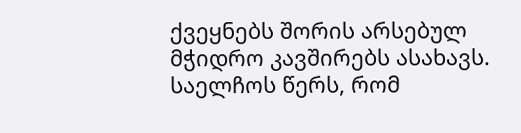ქვეყნებს შორის არსებულ მჭიდრო კავშირებს ასახავს. საელჩოს წერს, რომ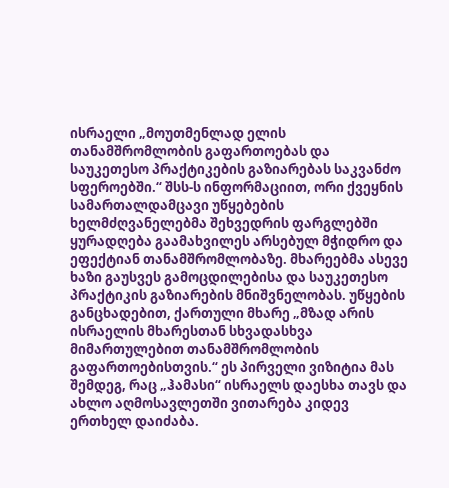ისრაელი „მოუთმენლად ელის თანამშრომლობის გაფართოებას და საუკეთესო პრაქტიკების გაზიარებას საკვანძო სფეროებში.“ შსს-ს ინფორმაციით, ორი ქვეყნის სამართალდამცავი უწყებების ხელმძღვანელებმა შეხვედრის ფარგლებში ყურადღება გაამახვილეს არსებულ მჭიდრო და ეფექტიან თანამშრომლობაზე. მხარეებმა ასევე ხაზი გაუსვეს გამოცდილებისა და საუკეთესო პრაქტიკის გაზიარების მნიშვნელობას. უწყების განცხადებით, ქართული მხარე „მზად არის ისრაელის მხარესთან სხვადასხვა მიმართულებით თანამშრომლობის გაფართოებისთვის.“ ეს პირველი ვიზიტია მას შემდეგ, რაც „ჰამასი“ ისრაელს დაესხა თავს და ახლო აღმოსავლეთში ვითარება კიდევ ერთხელ დაიძაბა.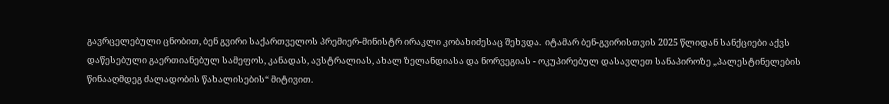გავრცელებული ცნობით, ბენ გვირი საქართველოს პრემიერ-მინისტრ ირაკლი კობახიძესაც შეხვდა.  იტამარ ბენ-გვირისთვის 2025 წლიდან სანქციები აქვს დაწესებული გაერთიანებულ სამეფოს, კანადას, ავსტრალიას, ახალ ზელანდიასა და ნორვეგიას - ოკუპირებულ დასავლეთ სანაპიროზე „პალესტინელების წინააღმდეგ ძალადობის წახალისების“ მიტივით.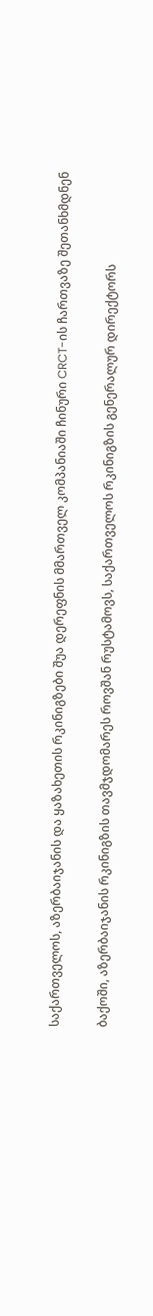საქართველოს, აზერბაიჯანის და ყაზახეთის რკინიგზები შუა დერეფნის მმართველ კომპანიაში ჩინური CRCT-ის ჩართვაზე შეთანხმდნენ

ბაქოში, აზერბაიჯანის რკინიგზის თავმჯდომარეს როვშან რუსტამოვს, საქართველოს რკინიგზის გენერალურ დირექტორს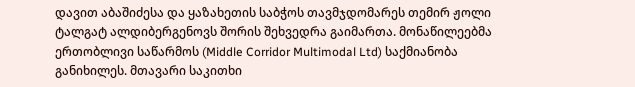დავით აბაშიძესა და ყაზახეთის საბჭოს თავმჯდომარეს თემირ ჟოლი ტალგატ ალდიბერგენოვს შორის შეხვედრა გაიმართა. მონაწილეებმა ერთობლივი საწარმოს (Middle Corridor Multimodal Ltd) საქმიანობა განიხილეს. მთავარი საკითხი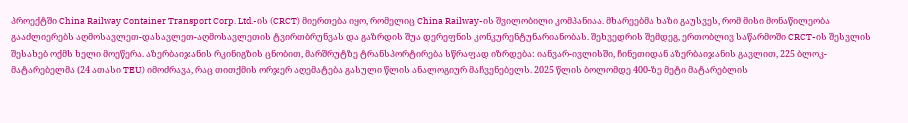პროექტში China Railway Container Transport Corp. Ltd.-ის (CRCT) მიერთება იყო, რომელიც China Railway-ის შვილობილი კომპანიაა. მხარეებმა ხაზი გაუსვეს, რომ მისი მონაწილეობა გააძლიერებს აღმოსავლეთ-დასავლეთ-აღმოსავლეთის ტვირთბრუნვას და გაზრდის შუა დერეფნის კონკურენტუნარიანობას. შეხვედრის შემდეგ, ერთობლივ საწარმოში CRCT-ის შესვლის შესახებ ოქმს ხელი მოეწერა. აზერბაიჯანის რკინიგზის ცნობით, მარშრუტზე ტრანსპორტირება სწრაფად იზრდება: იანვარ-ივლისში, ჩინეთიდან აზერბაიჯანის გავლით, 225 ბლოკ-მატარებელმა (24 ათასი TEU) იმოძრავა, რაც თითქმის ორჯერ აღემატება გასული წლის ანალოგიურ მაჩვენებელს. 2025 წლის ბოლომდე 400-ზე მეტი მატარებლის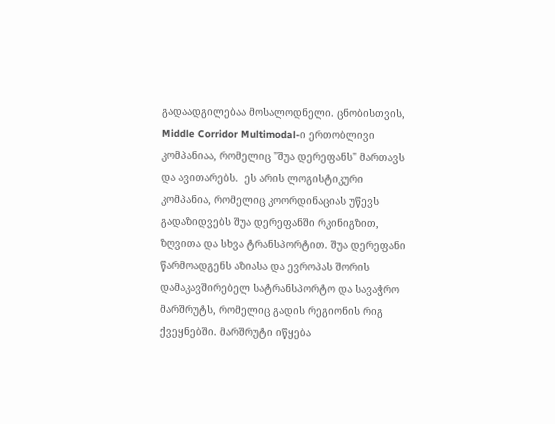გადაადგილებაა მოსალოდნელი. ცნობისთვის, Middle Corridor Multimodal-ი ერთობლივი კომპანიაა, რომელიც "შუა დერეფანს" მართავს და ავითარებს.  ეს არის ლოგისტიკური კომპანია, რომელიც კოორდინაციას უწევს გადაზიდვებს შუა დერეფანში რკინიგზით, ზღვითა და სხვა ტრანსპორტით. შუა დერეფანი წარმოადგენს აზიასა და ევროპას შორის დამაკავშირებელ სატრანსპორტო და სავაჭრო მარშრუტს, რომელიც გადის რეგიონის რიგ ქვეყნებში. მარშრუტი იწყება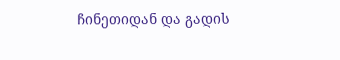ჩინეთიდან და გადის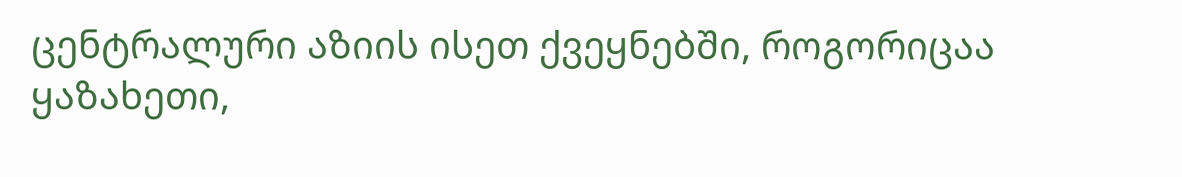ცენტრალური აზიის ისეთ ქვეყნებში, როგორიცაა ყაზახეთი,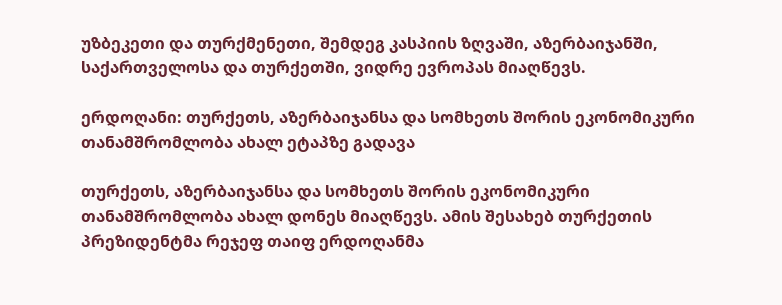უზბეკეთი და თურქმენეთი, შემდეგ კასპიის ზღვაში, აზერბაიჯანში, საქართველოსა და თურქეთში, ვიდრე ევროპას მიაღწევს.

ერდოღანი: თურქეთს, აზერბაიჯანსა და სომხეთს შორის ეკონომიკური თანამშრომლობა ახალ ეტაპზე გადავა

თურქეთს, აზერბაიჯანსა და სომხეთს შორის ეკონომიკური თანამშრომლობა ახალ დონეს მიაღწევს. ამის შესახებ თურქეთის პრეზიდენტმა რეჯეფ თაიფ ერდოღანმა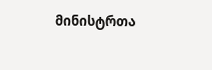მინისტრთა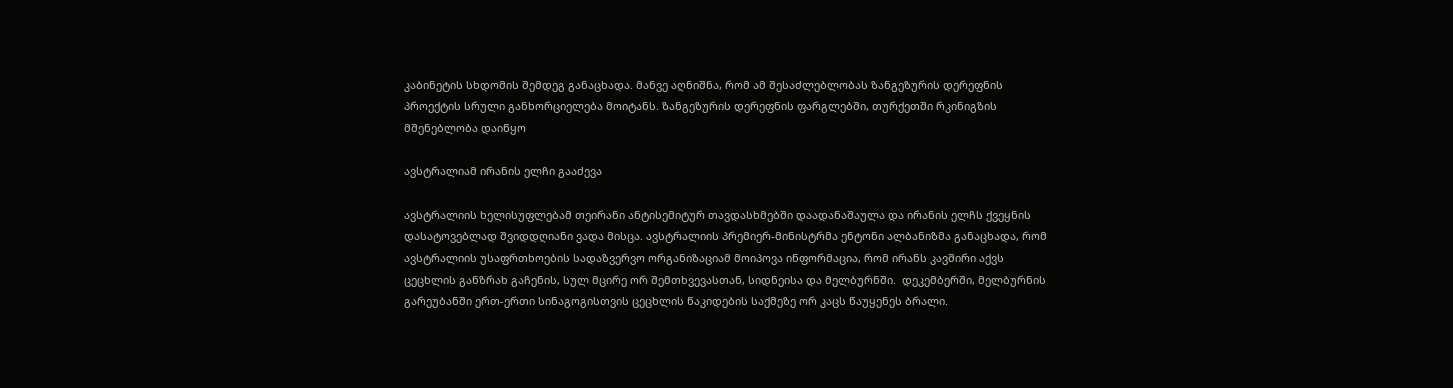კაბინეტის სხდომის შემდეგ განაცხადა. მანვე აღნიშნა, რომ ამ შესაძლებლობას ზანგეზურის დერეფნის პროექტის სრული განხორციელება მოიტანს. ზანგეზურის დერეფნის ფარგლებში, თურქეთში რკინიგზის მშენებლობა დაიწყო

ავსტრალიამ ირანის ელჩი გააძევა

ავსტრალიის ხელისუფლებამ თეირანი ანტისემიტურ თავდასხმებში დაადანაშაულა და ირანის ელჩს ქვეყნის დასატოვებლად შვიდდღიანი ვადა მისცა. ავსტრალიის პრემიერ-მინისტრმა ენტონი ალბანიზმა განაცხადა, რომ ავსტრალიის უსაფრთხოების სადაზვერვო ორგანიზაციამ მოიპოვა ინფორმაცია, რომ ირანს კავშირი აქვს ცეცხლის განზრახ გაჩენის, სულ მცირე ორ შემთხვევასთან, სიდნეისა და მელბურნში.  დეკემბერში, მელბურნის გარეუბანში ერთ-ერთი სინაგოგისთვის ცეცხლის წაკიდების საქმეზე ორ კაცს წაუყენეს ბრალი.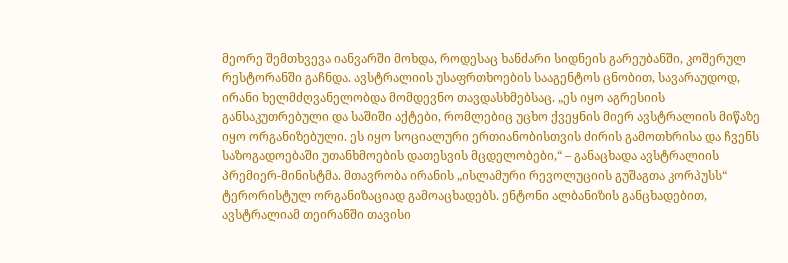მეორე შემთხვევა იანვარში მოხდა, როდესაც ხანძარი სიდნეის გარეუბანში, კოშერულ რესტორანში გაჩნდა. ავსტრალიის უსაფრთხოების სააგენტოს ცნობით, სავარაუდოდ, ირანი ხელმძღვანელობდა მომდევნო თავდასხმებსაც. „ეს იყო აგრესიის განსაკუთრებული და საშიში აქტები, რომლებიც უცხო ქვეყნის მიერ ავსტრალიის მიწაზე იყო ორგანიზებული. ეს იყო სოციალური ერთიანობისთვის ძირის გამოთხრისა და ჩვენს საზოგადოებაში უთანხმოების დათესვის მცდელობები,“ – განაცხადა ავსტრალიის პრემიერ-მინისტმა. მთავრობა ირანის „ისლამური რევოლუციის გუშაგთა კორპუსს“ ტერორისტულ ორგანიზაციად გამოაცხადებს. ენტონი ალბანიზის განცხადებით, ავსტრალიამ თეირანში თავისი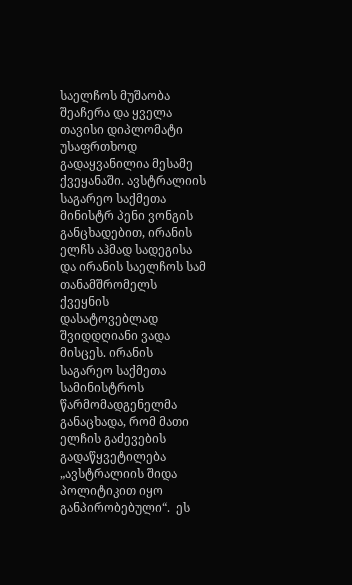საელჩოს მუშაობა შეაჩერა და ყველა თავისი დიპლომატი უსაფრთხოდ გადაყვანილია მესამე ქვეყანაში. ავსტრალიის საგარეო საქმეთა მინისტრ პენი ვონგის განცხადებით, ირანის ელჩს აჰმად სადეგისა და ირანის საელჩოს სამ თანამშრომელს ქვეყნის დასატოვებლად შვიდდღიანი ვადა მისცეს. ირანის საგარეო საქმეთა სამინისტროს წარმომადგენელმა განაცხადა, რომ მათი ელჩის გაძევების გადაწყვეტილება „ავსტრალიის შიდა პოლიტიკით იყო განპირობებული“.  ეს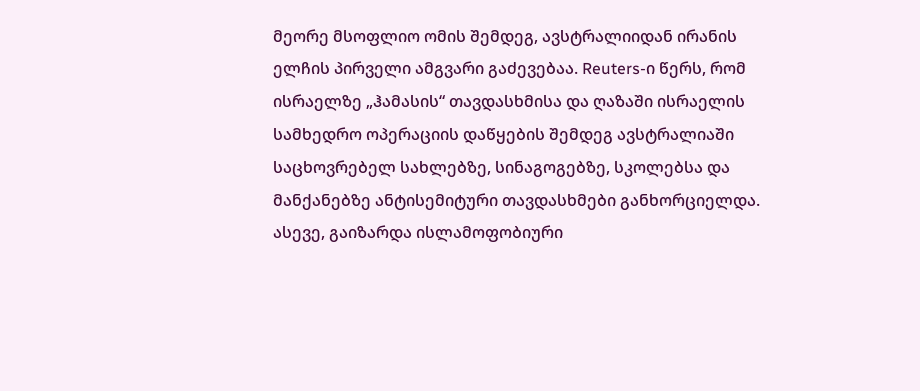მეორე მსოფლიო ომის შემდეგ, ავსტრალიიდან ირანის ელჩის პირველი ამგვარი გაძევებაა. Reuters-ი წერს, რომ ისრაელზე „ჰამასის“ თავდასხმისა და ღაზაში ისრაელის სამხედრო ოპერაციის დაწყების შემდეგ ავსტრალიაში საცხოვრებელ სახლებზე, სინაგოგებზე, სკოლებსა და მანქანებზე ანტისემიტური თავდასხმები განხორციელდა. ასევე, გაიზარდა ისლამოფობიური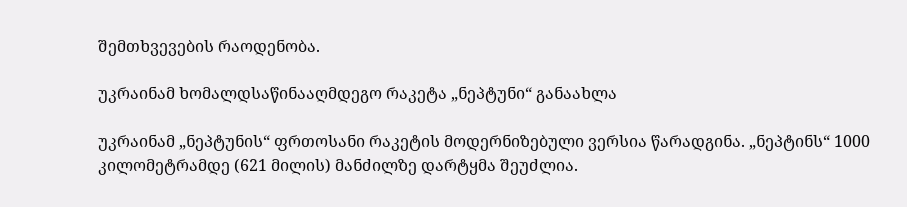შემთხვევების რაოდენობა.

უკრაინამ ხომალდსაწინააღმდეგო რაკეტა „ნეპტუნი“ განაახლა

უკრაინამ „ნეპტუნის“ ფრთოსანი რაკეტის მოდერნიზებული ვერსია წარადგინა. „ნეპტინს“ 1000 კილომეტრამდე (621 მილის) მანძილზე დარტყმა შეუძლია.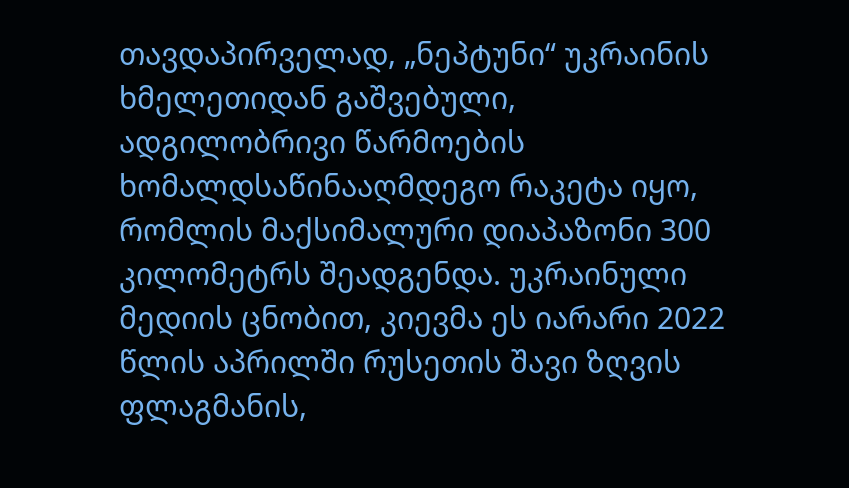თავდაპირველად, „ნეპტუნი“ უკრაინის ხმელეთიდან გაშვებული, ადგილობრივი წარმოების ხომალდსაწინააღმდეგო რაკეტა იყო, რომლის მაქსიმალური დიაპაზონი 300 კილომეტრს შეადგენდა. უკრაინული მედიის ცნობით, კიევმა ეს იარარი 2022 წლის აპრილში რუსეთის შავი ზღვის ფლაგმანის,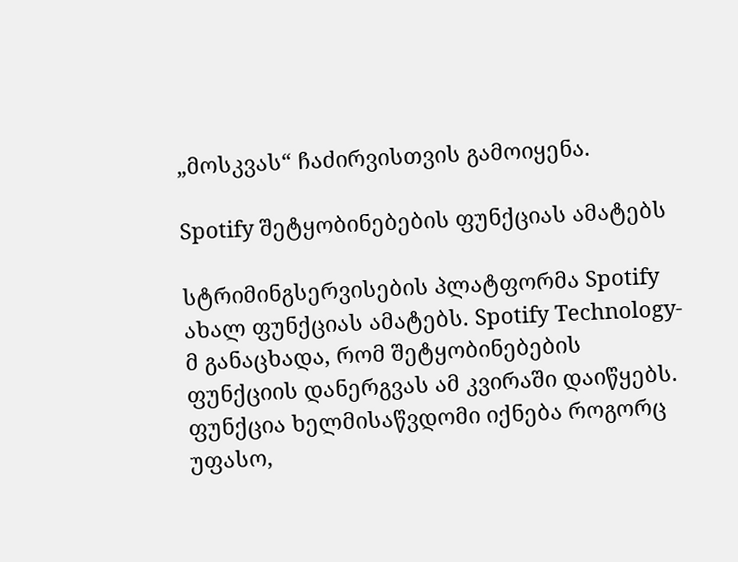„მოსკვას“ ჩაძირვისთვის გამოიყენა.

Spotify შეტყობინებების ფუნქციას ამატებს

სტრიმინგსერვისების პლატფორმა Spotify ახალ ფუნქციას ამატებს. Spotify Technology-მ განაცხადა, რომ შეტყობინებების ფუნქციის დანერგვას ამ კვირაში დაიწყებს. ფუნქცია ხელმისაწვდომი იქნება როგორც უფასო,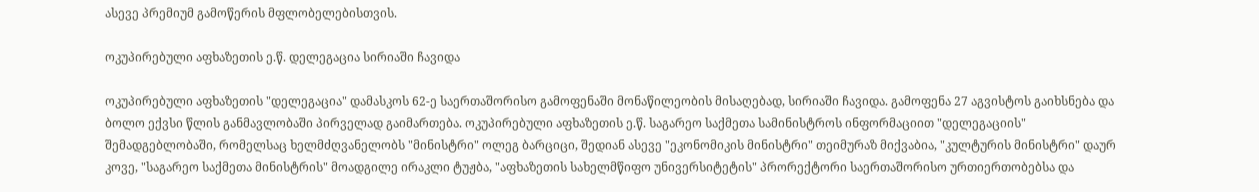ასევე პრემიუმ გამოწერის მფლობელებისთვის.

ოკუპირებული აფხაზეთის ე.წ. დელეგაცია სირიაში ჩავიდა

ოკუპირებული აფხაზეთის "დელეგაცია" დამასკოს 62-ე საერთაშორისო გამოფენაში მონაწილეობის მისაღებად, სირიაში ჩავიდა. გამოფენა 27 აგვისტოს გაიხსნება და ბოლო ექვსი წლის განმავლობაში პირველად გაიმართება. ოკუპირებული აფხაზეთის ე.წ. საგარეო საქმეთა სამინისტროს ინფორმაციით "დელეგაციის" შემადგებლობაში, რომელსაც ხელმძღვანელობს "მინისტრი" ოლეგ ბარციცი, შედიან ასევე "ეკონომიკის მინისტრი" თეიმურაზ მიქვაბია, "კულტურის მინისტრი" დაურ კოვე, "საგარეო საქმეთა მინისტრის" მოადგილე ირაკლი ტუჟბა, "აფხაზეთის სახელმწიფო უნივერსიტეტის" პრორექტორი საერთაშორისო ურთიერთობებსა და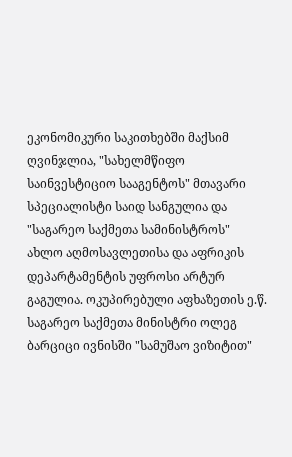ეკონომიკური საკითხებში მაქსიმ ღვინჯლია, "სახელმწიფო საინვესტიციო სააგენტოს" მთავარი სპეციალისტი საიდ სანგულია და "საგარეო საქმეთა სამინისტროს" ახლო აღმოსავლეთისა და აფრიკის დეპარტამენტის უფროსი არტურ გაგულია. ოკუპირებული აფხაზეთის ე.წ. საგარეო საქმეთა მინისტრი ოლეგ ბარციცი ივნისში "სამუშაო ვიზიტით"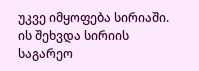უკვე იმყოფება სირიაში. ის შეხვდა სირიის საგარეო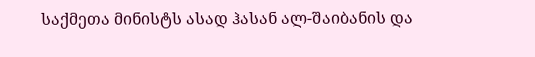საქმეთა მინისტს ასად ჰასან ალ-შაიბანის და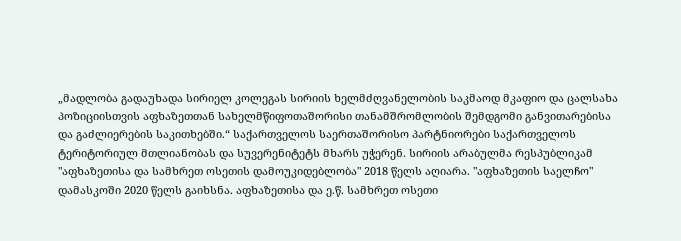„მადლობა გადაუხადა სირიელ კოლეგას სირიის ხელმძღვანელობის საკმაოდ მკაფიო და ცალსახა პოზიციისთვის აფხაზეთთან სახელმწიფოთაშორისი თანამშრომლობის შემდგომი განვითარებისა და გაძლიერების საკითხებში.“ საქართველოს საერთაშორისო პარტნიორები საქართველოს ტერიტორიულ მთლიანობას და სუვერენიტეტს მხარს უჭერენ. სირიის არაბულმა რესპუბლიკამ "აფხაზეთისა და სამხრეთ ოსეთის დამოუკიდებლობა" 2018 წელს აღიარა. "აფხაზეთის საელჩო" დამასკოში 2020 წელს გაიხსნა. აფხაზეთისა და ე.წ. სამხრეთ ოსეთი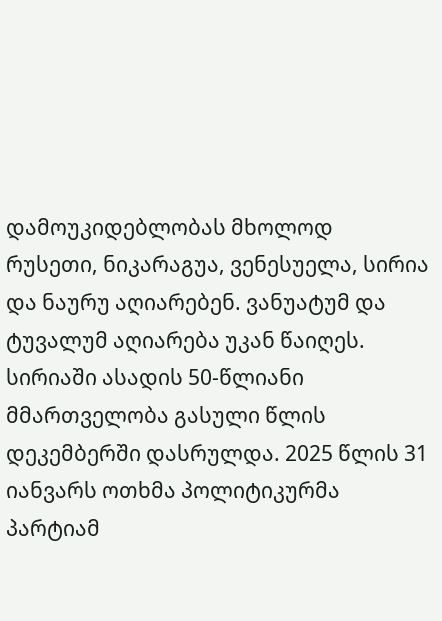დამოუკიდებლობას მხოლოდ რუსეთი, ნიკარაგუა, ვენესუელა, სირია და ნაურუ აღიარებენ. ვანუატუმ და ტუვალუმ აღიარება უკან წაიღეს. სირიაში ასადის 50-წლიანი მმართველობა გასული წლის დეკემბერში დასრულდა. 2025 წლის 31 იანვარს ოთხმა პოლიტიკურმა პარტიამ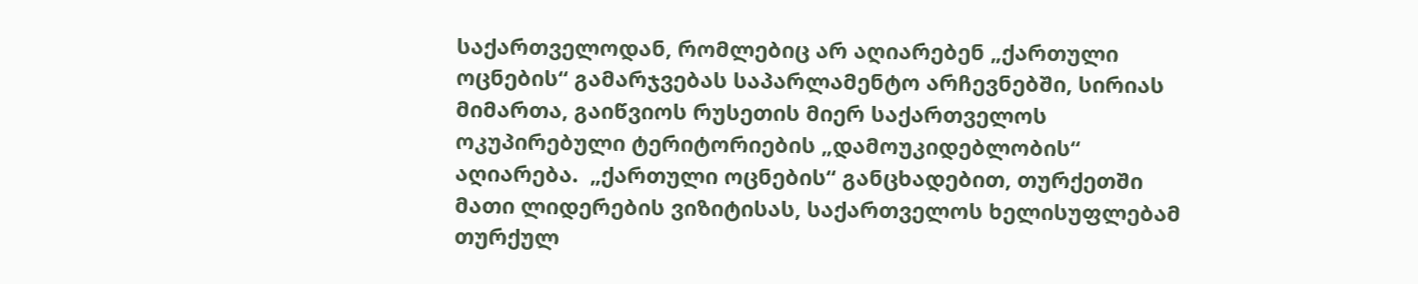საქართველოდან, რომლებიც არ აღიარებენ „ქართული ოცნების“ გამარჯვებას საპარლამენტო არჩევნებში, სირიას მიმართა, გაიწვიოს რუსეთის მიერ საქართველოს ოკუპირებული ტერიტორიების „დამოუკიდებლობის“ აღიარება.  „ქართული ოცნების“ განცხადებით, თურქეთში მათი ლიდერების ვიზიტისას, საქართველოს ხელისუფლებამ თურქულ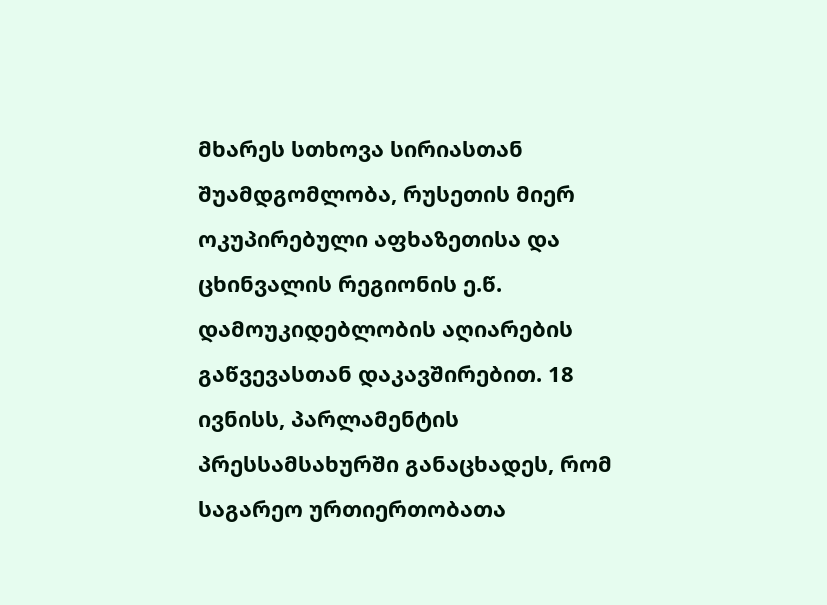მხარეს სთხოვა სირიასთან შუამდგომლობა, რუსეთის მიერ ოკუპირებული აფხაზეთისა და ცხინვალის რეგიონის ე.წ. დამოუკიდებლობის აღიარების გაწვევასთან დაკავშირებით. 18 ივნისს, პარლამენტის პრესსამსახურში განაცხადეს, რომ საგარეო ურთიერთობათა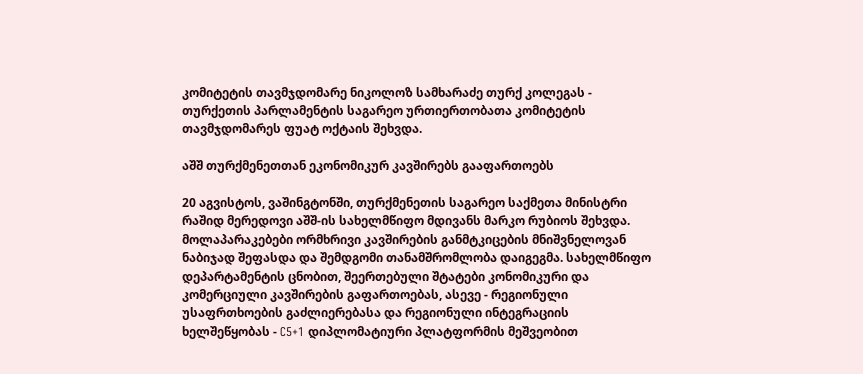კომიტეტის თავმჯდომარე ნიკოლოზ სამხარაძე თურქ კოლეგას - თურქეთის პარლამენტის საგარეო ურთიერთობათა კომიტეტის თავმჯდომარეს ფუატ ოქტაის შეხვდა.

აშშ თურქმენეთთან ეკონომიკურ კავშირებს გააფართოებს

20 აგვისტოს, ვაშინგტონში, თურქმენეთის საგარეო საქმეთა მინისტრი რაშიდ მერედოვი აშშ-ის სახელმწიფო მდივანს მარკო რუბიოს შეხვდა. მოლაპარაკებები ორმხრივი კავშირების განმტკიცების მნიშვნელოვან ნაბიჯად შეფასდა და შემდგომი თანამშრომლობა დაიგეგმა. სახელმწიფო დეპარტამენტის ცნობით, შეერთებული შტატები კონომიკური და კომერციული კავშირების გაფართოებას, ასევე - რეგიონული უსაფრთხოების გაძლიერებასა და რეგიონული ინტეგრაციის ხელშეწყობას - C5+1 დიპლომატიური პლატფორმის მეშვეობით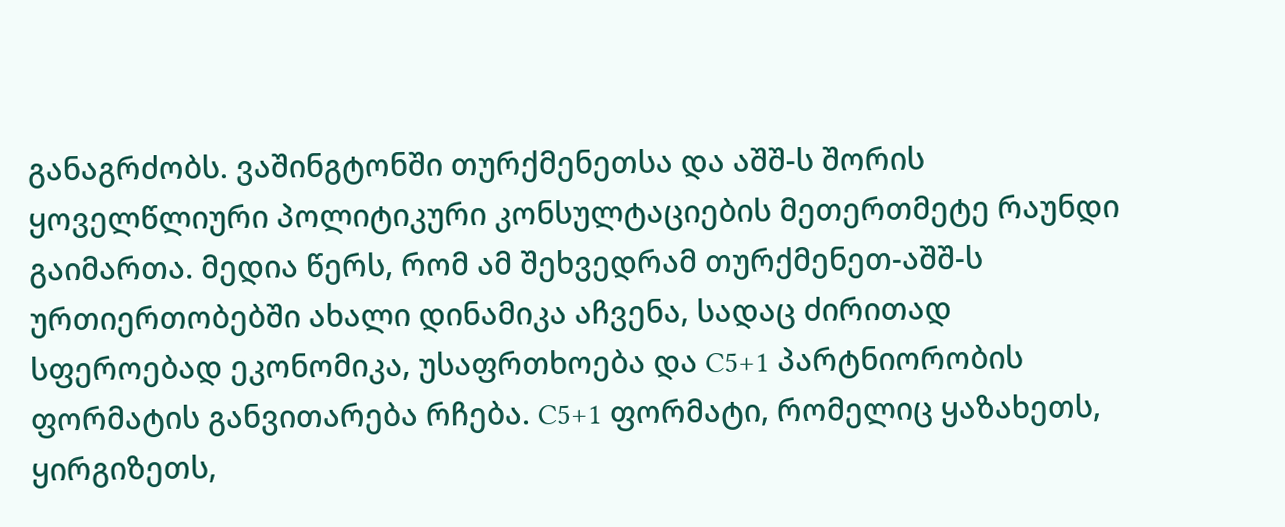განაგრძობს. ვაშინგტონში თურქმენეთსა და აშშ-ს შორის ყოველწლიური პოლიტიკური კონსულტაციების მეთერთმეტე რაუნდი გაიმართა. მედია წერს, რომ ამ შეხვედრამ თურქმენეთ-აშშ-ს ურთიერთობებში ახალი დინამიკა აჩვენა, სადაც ძირითად სფეროებად ეკონომიკა, უსაფრთხოება და C5+1 პარტნიორობის ფორმატის განვითარება რჩება. C5+1 ფორმატი, რომელიც ყაზახეთს, ყირგიზეთს,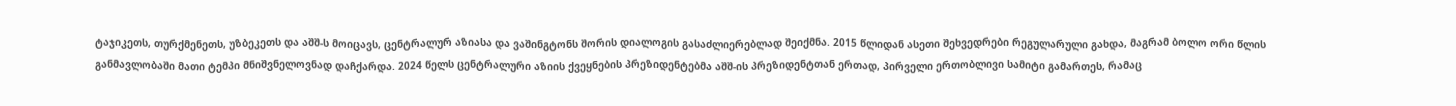ტაჯიკეთს, თურქმენეთს, უზბეკეთს და აშშ-ს მოიცავს, ცენტრალურ აზიასა და ვაშინგტონს შორის დიალოგის გასაძლიერებლად შეიქმნა. 2015 წლიდან ასეთი შეხვედრები რეგულარული გახდა, მაგრამ ბოლო ორი წლის განმავლობაში მათი ტემპი მნიშვნელოვნად დაჩქარდა. 2024 წელს ცენტრალური აზიის ქვეყნების პრეზიდენტებმა აშშ-ის პრეზიდენტთან ერთად, პირველი ერთობლივი სამიტი გამართეს, რამაც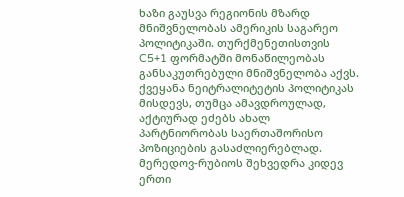ხაზი გაუსვა რეგიონის მზარდ მნიშვნელობას ამერიკის საგარეო პოლიტიკაში. თურქმენეთისთვის C5+1 ფორმატში მონაწილეობას განსაკუთრებული მნიშვნელობა აქვს. ქვეყანა ნეიტრალიტეტის პოლიტიკას მისდევს, თუმცა ამავდროულად, აქტიურად ეძებს ახალ პარტნიორობას საერთაშორისო პოზიციების გასაძლიერებლად. მერედოვ-რუბიოს შეხვედრა კიდევ ერთი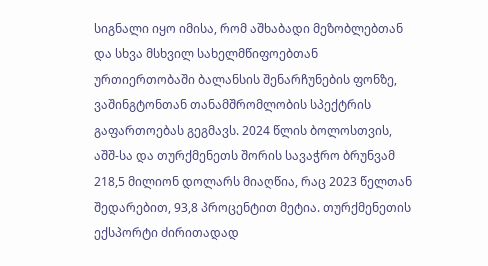სიგნალი იყო იმისა, რომ აშხაბადი მეზობლებთან და სხვა მსხვილ სახელმწიფოებთან ურთიერთობაში ბალანსის შენარჩუნების ფონზე, ვაშინგტონთან თანამშრომლობის სპექტრის გაფართოებას გეგმავს. 2024 წლის ბოლოსთვის, აშშ-სა და თურქმენეთს შორის სავაჭრო ბრუნვამ 218,5 მილიონ დოლარს მიაღწია, რაც 2023 წელთან შედარებით, 93,8 პროცენტით მეტია. თურქმენეთის ექსპორტი ძირითადად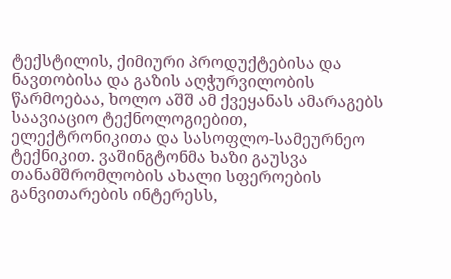ტექსტილის, ქიმიური პროდუქტებისა და ნავთობისა და გაზის აღჭურვილობის წარმოებაა, ხოლო აშშ ამ ქვეყანას ამარაგებს საავიაციო ტექნოლოგიებით, ელექტრონიკითა და სასოფლო-სამეურნეო ტექნიკით. ვაშინგტონმა ხაზი გაუსვა თანამშრომლობის ახალი სფეროების განვითარების ინტერესს,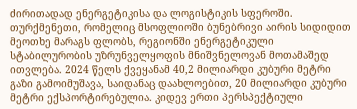ძირითადად ენერგეტიკისა და ლოგისტიკის სფეროში. თურქმენეთი, რომელიც მსოფლიოში ბუნებრივი აირის სიდიდით მეოთხე მარაგს ფლობს, რეგიონში ენერგეტიკული სტაბილურობის უზრუნველყოფის მნიშვნელოვან მოთამაშედ ითვლება. 2024 წელს ქვეყანამ 40,2 მილიარდი კუბური მეტრი გაზი გამოიმუშავა, საიდანაც დაახლოებით, 20 მილიარდი კუბური მეტრი ექსპორტირებულია. კიდევ ერთი პერსპექტიული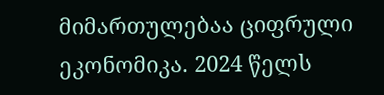მიმართულებაა ციფრული ეკონომიკა. 2024 წელს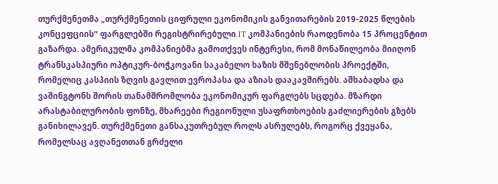თურქმენეთმა „თურქმენეთის ციფრული ეკონომიკის განვითარების 2019-2025 წლების კონცეფციის“ ფარგლებში რეგისტრირებული IT კომპანიების რაოდენობა 15 პროცენტით გაზარდა. ამერიკულმა კომპანიებმა გამოთქვეს ინტერესი, რომ მონაწილეობა მიიღონ ტრანსკასპიური ოპტიკურ-ბოჭკოვანი საკაბელო ხაზის მშენებლობის პროექტში, რომელიც კასპიის ზღვის გავლით ევროპასა და აზიას დააკავშირებს. აშხაბადსა და ვაშინგტონს შორის თანამშრომლობა ეკონომიკურ ფარგლებს სცდება. მზარდი არასტაბილურობის ფონზე, მხარეები რეგიონული უსაფრთხოების გაძლიერების გზებს განიხილავენ. თურქმენეთი განსაკუთრებულ როლს ასრულებს, როგორც ქვეყანა, რომელსაც ავღანეთთან გრძელი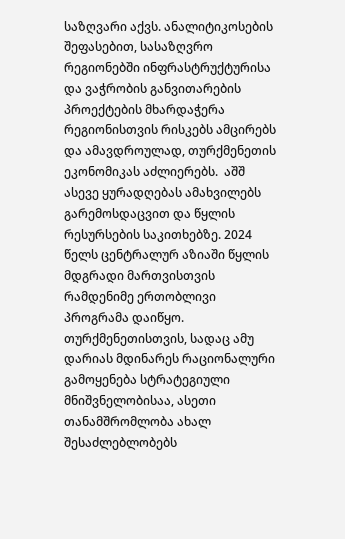საზღვარი აქვს. ანალიტიკოსების შეფასებით, სასაზღვრო რეგიონებში ინფრასტრუქტურისა და ვაჭრობის განვითარების პროექტების მხარდაჭერა რეგიონისთვის რისკებს ამცირებს და ამავდროულად, თურქმენეთის ეკონომიკას აძლიერებს.  აშშ ასევე ყურადღებას ამახვილებს გარემოსდაცვით და წყლის რესურსების საკითხებზე. 2024 წელს ცენტრალურ აზიაში წყლის მდგრადი მართვისთვის რამდენიმე ერთობლივი პროგრამა დაიწყო. თურქმენეთისთვის, სადაც ამუ დარიას მდინარეს რაციონალური გამოყენება სტრატეგიული მნიშვნელობისაა, ასეთი თანამშრომლობა ახალ შესაძლებლობებს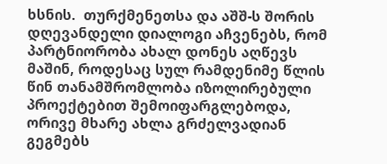ხსნის.  თურქმენეთსა და აშშ-ს შორის დღევანდელი დიალოგი აჩვენებს, რომ პარტნიორობა ახალ დონეს აღწევს მაშინ, როდესაც სულ რამდენიმე წლის წინ თანამშრომლობა იზოლირებული პროექტებით შემოიფარგლებოდა, ორივე მხარე ახლა გრძელვადიან გეგმებს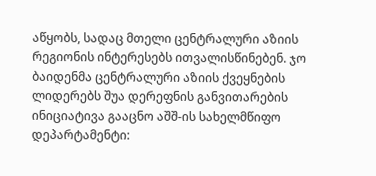აწყობს, სადაც მთელი ცენტრალური აზიის რეგიონის ინტერესებს ითვალისწინებენ. ჯო ბაიდენმა ცენტრალური აზიის ქვეყნების ლიდერებს შუა დერეფნის განვითარების ინიციატივა გააცნო აშშ-ის სახელმწიფო დეპარტამენტი: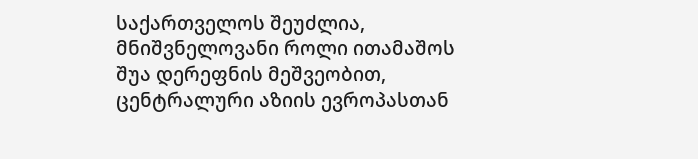საქართველოს შეუძლია, მნიშვნელოვანი როლი ითამაშოს შუა დერეფნის მეშვეობით, ცენტრალური აზიის ევროპასთან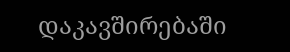დაკავშირებაში